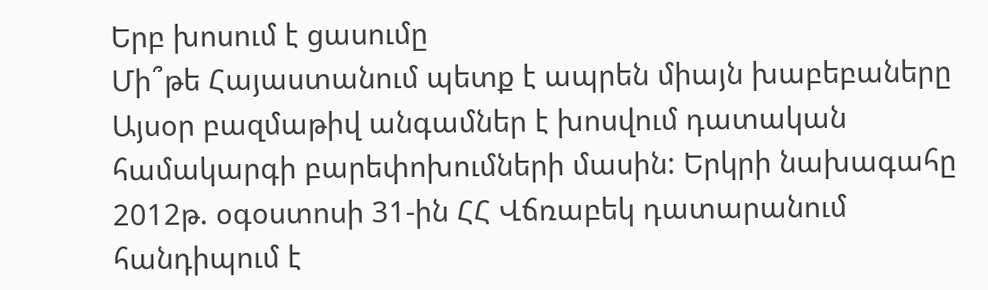Երբ խոսում է ցասումը
Մի՞թե Հայաստանում պետք է ապրեն միայն խաբեբաները
Այսօր բազմաթիվ անգամներ է խոսվում դատական համակարգի բարեփոխումների մասին: Երկրի նախագահը 2012թ. օգօստոսի 31-ին ՀՀ Վճռաբեկ դատարանում հանդիպում է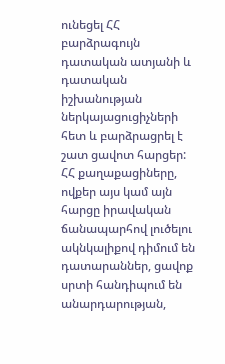ունեցել ՀՀ բարձրագույն դատական ատյանի և դատական իշխանության ներկայացուցիչների հետ և բարձրացրել է շատ ցավոտ հարցեր: ՀՀ քաղաքացիները, ովքեր այս կամ այն հարցը իրավական ճանապարհով լուծելու ակնկալիքով դիմում են դատարաններ, ցավոք սրտի հանդիպում են անարդարության,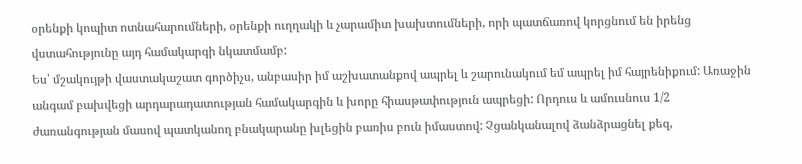օրենքի կոպիտ ոտնահարումների, օրենքի ուղղակի և չարամիտ խախտումների, որի պատճառով կորցնում են իրենց վստահությունը այդ համակարգի նկատմամբ:
Ես՝ մշակույթի վաստակաշատ գործիչս, անբասիր իմ աշխատանքով ապրել և շարունակում եմ ապրել իմ հայրենիքում: Առաջին անգամ բախվեցի արդարադատության համակարգին և խորը հիասթափություն ապրեցի: Որդուս և ամուսնուս 1/2 ժառանգության մասով պատկանող բնակարանը խլեցին բառիս բուն իմաստով: Չցանկանալով ձանձրացնել քեզ,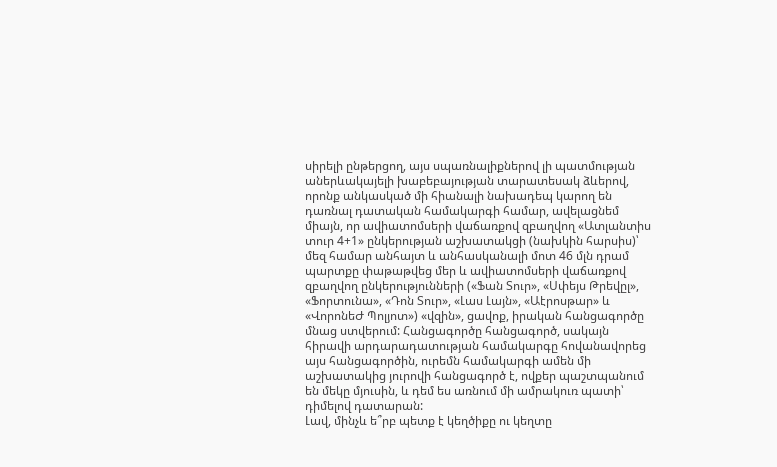սիրելի ընթերցող, այս սպառնալիքներով լի պատմության աներևակայելի խաբեբայության տարատեսակ ձևերով, որոնք անկասկած մի հիանալի նախադեպ կարող են դառնալ դատական համակարգի համար, ավելացնեմ միայն, որ ավիատոմսերի վաճառքով զբաղվող «Ատլանտիս տուր 4+1» ընկերության աշխատակցի (նախկին հարսիս)՝ մեզ համար անհայտ և անհասկանալի մոտ 46 մլն դրամ պարտքը փաթաթվեց մեր և ավիատոմսերի վաճառքով զբաղվող ընկերությունների («Ֆան Տուր», «Սփեյս Թրեվըլ», «Ֆորտունա», «Դոն Տուր», «Լաս Լայն», «Աէրոսթար» և «ՎորոնեԺ Պոլյոտ») «վզին», ցավոք, իրական հանցագործը մնաց ստվերում: Հանցագործը հանցագործ, սակայն հիրավի արդարադատության համակարգը հովանավորեց այս հանցագործին, ուրեմն համակարգի ամեն մի աշխատակից յուրովի հանցագործ է, ովքեր պաշտպանում են մեկը մյուսին, և դեմ ես առնում մի ամրակուռ պատի՝ դիմելով դատարան:
Լավ, մինչև ե՞րբ պետք է կեղծիքը ու կեղտը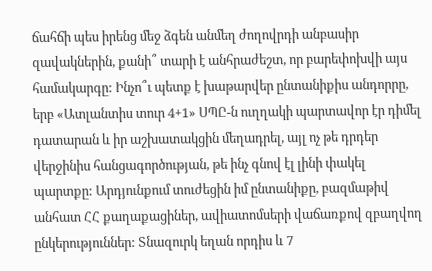ճահճի պես իրենց մեջ ձգեն անմեղ ժողովրդի անբասիր զավակներին, քանի՞ տարի է անհրաժեշտ, որ բարեփոխվի այս համակարգը: Ինչո՞ւ պետք է խաթարվեր ընտանիքիս անդորրը, երբ «Ատլանտիս տուր 4+1» ՍՊԸ-ն ուղղակի պարտավոր էր դիմել դատարան և իր աշխատակցին մեղադրել, այլ ոչ թե դրդեր վերջինիս հանցագործության, թե ինչ գնով էլ լինի փակել պարտքը: Արդյունքում տուժեցին իմ ընտանիքը, բազմաթիվ անհատ ՀՀ քաղաքացիներ, ավիատոմսերի վաճառքով զբաղվող ընկերություններ: Տնազուրկ եղան որդիս և 7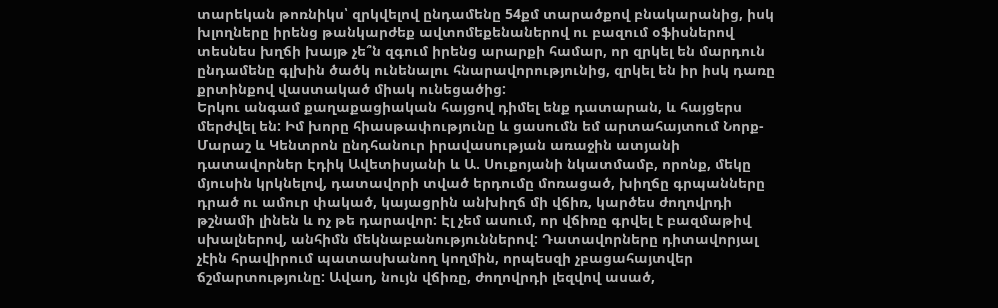տարեկան թոռնիկս՝ զրկվելով ընդամենը 54քմ տարածքով բնակարանից, իսկ խլողները իրենց թանկարժեք ավտոմեքենաներով ու բազում օֆիսներով տեսնես խղճի խայթ չե՞ն զգում իրենց արարքի համար, որ զրկել են մարդուն ընդամենը գլխին ծածկ ունենալու հնարավորությունից, զրկել են իր իսկ դառը քրտինքով վաստակած միակ ունեցածից:
Երկու անգամ քաղաքացիական հայցով դիմել ենք դատարան, և հայցերս մերժվել են: Իմ խորը հիասթափությունը և ցասումն եմ արտահայտում Նորք-Մարաշ և Կենտրոն ընդհանուր իրավասության առաջին ատյանի դատավորներ Էդիկ Ավետիսյանի և Ա. Սուքոյանի նկատմամբ, որոնք, մեկը մյուսին կրկնելով, դատավորի տված երդումը մոռացած, խիղճը գրպանները դրած ու ամուր փակած, կայացրին անխիղճ մի վճիռ, կարծես ժողովրդի թշնամի լինեն և ոչ թե դարավոր: Էլ չեմ ասում, որ վճիռը գրվել է բազմաթիվ սխալներով, անհիմն մեկնաբանություններով: Դատավորները դիտավորյալ չէին հրավիրում պատասխանող կողմին, որպեսզի չբացահայտվեր ճշմարտությունը: Ավաղ, նույն վճիռը, ժողովրդի լեզվով ասած,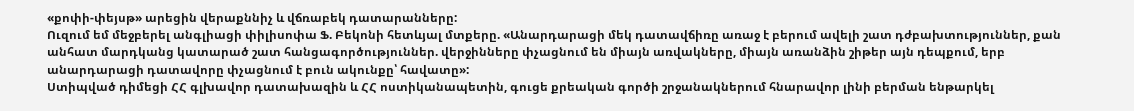«քոփի-փեյսթ» արեցին վերաքննիչ և վճռաբեկ դատարանները:
Ուզում եմ մեջբերել անգլիացի փիլիսոփա Ֆ. Բեկոնի հետևյալ մտքերը. «Անարդարացի մեկ դատավճիռը առաջ է բերում ավելի շատ դժբախտություններ, քան անհատ մարդկանց կատարած շատ հանցագործություններ. վերջինները փչացնում են միայն առվակները, միայն առանձին շիթեր այն դեպքում, երբ անարդարացի դատավորը փչացնում է բուն ակունքը՝ հավատը»:
Ստիպված դիմեցի ՀՀ գլխավոր դատախազին և ՀՀ ոստիկանապետին, գուցե քրեական գործի շրջանակներում հնարավոր լինի բերման ենթարկել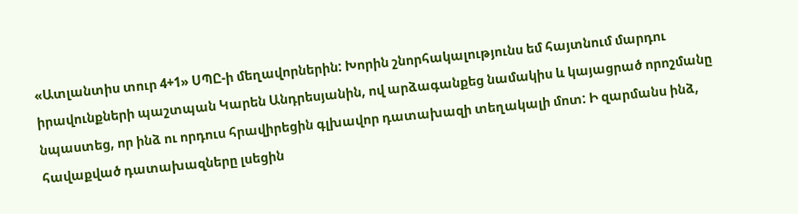«Ատլանտիս տուր 4+1» ՍՊԸ-ի մեղավորներին: Խորին շնորհակալությունս եմ հայտնում մարդու իրավունքների պաշտպան Կարեն Անդրեսյանին, ով արձագանքեց նամակիս և կայացրած որոշմանը նպաստեց, որ ինձ ու որդուս հրավիրեցին գլխավոր դատախազի տեղակալի մոտ: Ի զարմանս ինձ, հավաքված դատախազները լսեցին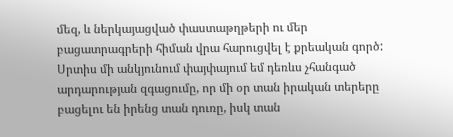մեզ, և ներկայացված փաստաթղթերի ու մեր բացատրագրերի հիման վրա հարուցվել է քրեական գործ: Սրտիս մի անկյունում փայփայում եմ դեռևս չհանգած արդարության զգացումը, որ մի օր տան իրական տերերը բացելու են իրենց տան դուռը, իսկ տան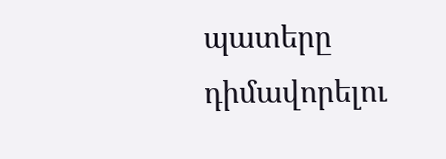պատերը դիմավորելու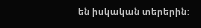են իսկական տերերին: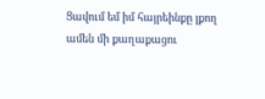Ցավում եմ իմ հայրեինքը լքող ամեն մի քաղաքացու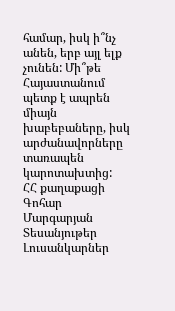համար, իսկ ի՞նչ անեն, երբ այլ ելք չունեն: Մի՞թե Հայաստանում պետք է ապրեն միայն խաբեբաները, իսկ արժանավորները տառապեն կարոտախտից:
ՀՀ քաղաքացի Գոհար Մարգարյան
Տեսանյութեր
Լուսանկարներ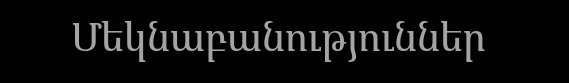Մեկնաբանություններ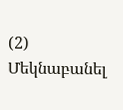(2)
Մեկնաբանել